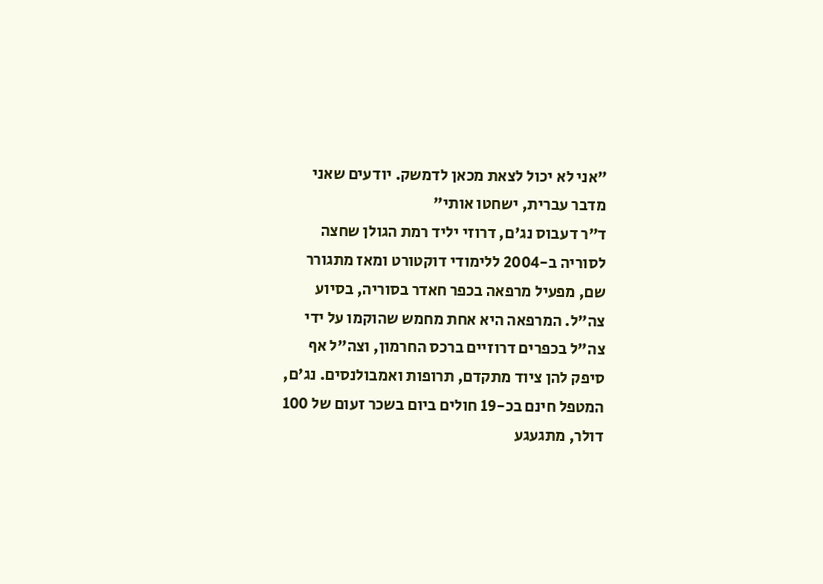"אני לא יכול לצאת מכאן לדמשק. יודעים שאני מדבר עברית, ישחטו אותי"
ד"ר דעבוס נג'ם, דרוזי יליד רמת הגולן שחצה לסוריה ב-2004 ללימודי דוקטורט ומאז מתגורר שם, מפעיל מרפאה בכפר חאדר בסוריה, בסיוע צה"ל. המרפאה היא אחת מחמש שהוקמו על ידי צה"ל בכפרים דרוזיים ברכס החרמון, וצה"ל אף סיפק להן ציוד מתקדם, תרופות ואמבולנסים. נג'ם, המטפל חינם בכ-19 חולים ביום בשכר זעום של 100 דולר, מתגעגע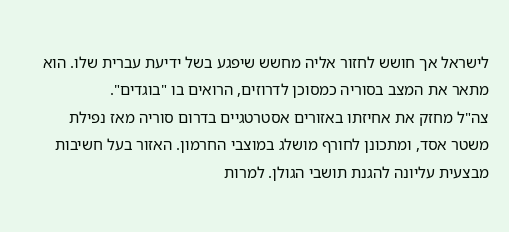לישראל אך חושש לחזור אליה מחשש שיפגע בשל ידיעת עברית שלו. הוא מתאר את המצב בסוריה כמסוכן לדרוזים, הרואים בו "בוגדים".
צה"ל מחזק את אחיזתו באזורים אסטרטגיים בדרום סוריה מאז נפילת משטר אסד, ומתכונן לחורף מושלג במוצבי החרמון. האזור בעל חשיבות מבצעית עליונה להגנת תושבי הגולן. למרות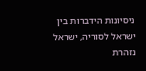ניסיונות הידברות בין ישראל לסוריה, ישראל נזהרת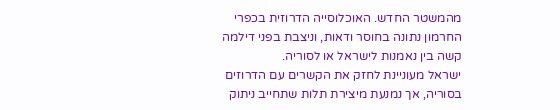מהמשטר החדש. האוכלוסייה הדרוזית בכפרי החרמון נתונה בחוסר ודאות, וניצבת בפני דילמה קשה בין נאמנות לישראל או לסוריה.
ישראל מעוניינת לחזק את הקשרים עם הדרוזים בסוריה, אך נמנעת מיצירת תלות שתחייב ניתוק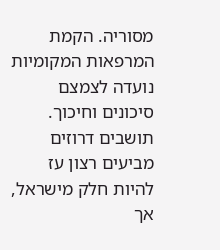מסוריה. הקמת המרפאות המקומיות נועדה לצמצם סיכונים וחיכוך. תושבים דרוזים מביעים רצון עז להיות חלק מישראל, אך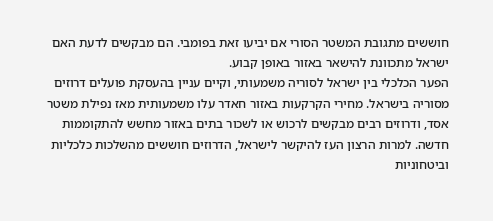חוששים מתגובת המשטר הסורי אם יביעו זאת בפומבי. הם מבקשים לדעת האם ישראל מתכוונת להישאר באזור באופן קבוע.
הפער הכלכלי בין ישראל לסוריה משמעותי, וקיים עניין בהעסקת פועלים דרוזים מסוריה בישראל. מחירי הקרקעות באזור חאדר עלו משמעותית מאז נפילת משטר אסד, ודרוזים רבים מבקשים לרכוש או לשכור בתים באזור מחשש להתקוממות חדשה. למרות הרצון העז להיקשר לישראל, הדרוזים חוששים מהשלכות כלכליות וביטחוניות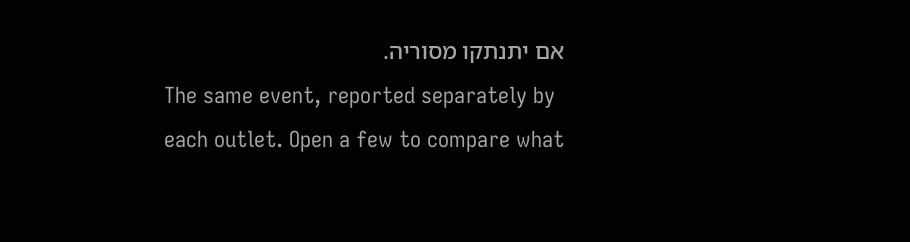אם יתנתקו מסוריה.
The same event, reported separately by each outlet. Open a few to compare what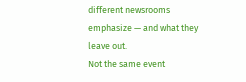different newsrooms emphasize — and what they leave out.
Not the same event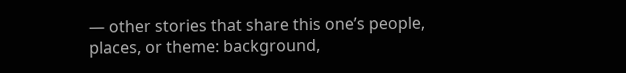— other stories that share this one’s people, places, or theme: background,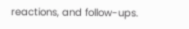reactions, and follow-ups.